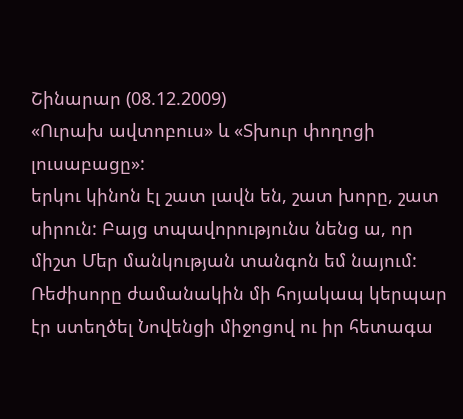Շինարար (08.12.2009)
«Ուրախ ավտոբուս» և «Տխուր փողոցի լուսաբացը»:
երկու կինոն էլ շատ լավն են, շատ խորը, շատ սիրուն: Բայց տպավորությունս նենց ա, որ միշտ Մեր մանկության տանգոն եմ նայում:
Ռեժիսորը ժամանակին մի հոյակապ կերպար էր ստեղծել Նովենցի միջոցով ու իր հետագա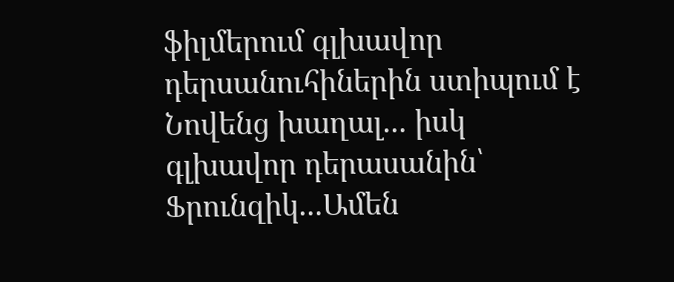ֆիլմերում գլխավոր դերսանուհիներին ստիպում է Նովենց խաղալ... իսկ գլխավոր դերասանին՝ Ֆրունզիկ...Ամեն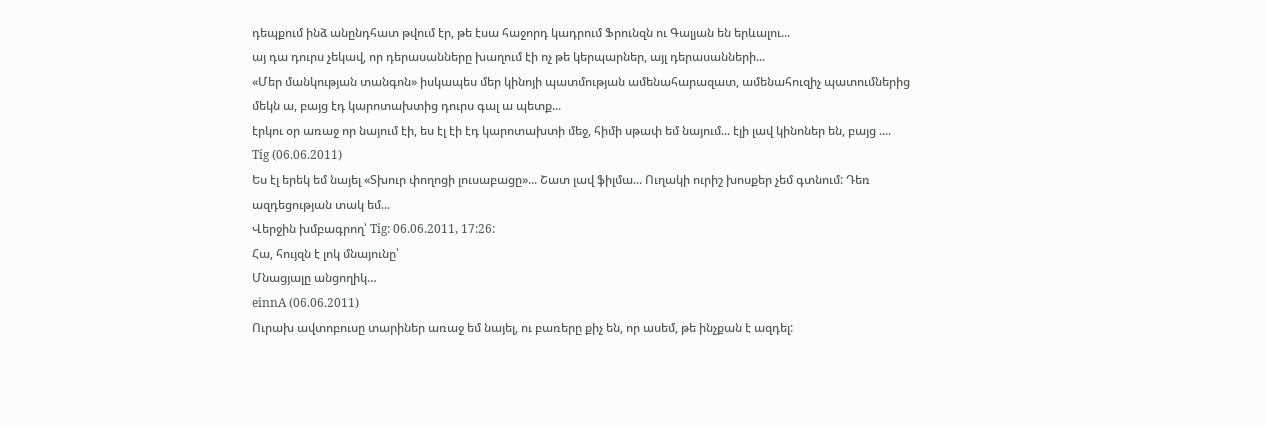դեպքում ինձ անընդհատ թվում էր, թե էսա հաջորդ կադրում Ֆրունզն ու Գալյան են երևալու...
այ դա դուրս չեկավ, որ դերասանները խաղում էի ոչ թե կերպարներ, այլ դերասանների...
«Մեր մանկության տանգոն» իսկապես մեր կինոյի պատմության ամենահարազատ, ամենահուզիչ պատումներից մեկն ա, բայց էդ կարոտախտից դուրս գալ ա պետք...
էրկու օր առաջ որ նայում էի, ես էլ էի էդ կարոտախտի մեջ, հիմի սթափ եմ նայում... էլի լավ կինոներ են, բայց ....
Tig (06.06.2011)
Ես էլ երեկ եմ նայել «Տխուր փողոցի լուսաբացը»... Շատ լավ ֆիլմա... Ուղակի ուրիշ խոսքեր չեմ գտնում: Դեռ ազդեցության տակ եմ...
Վերջին խմբագրող՝ Tig: 06.06.2011, 17:26:
Հա, հույզն է լոկ մնայունը՝
Մնացյալը անցողիկ…
einnA (06.06.2011)
Ուրախ ավտոբուսը տարիներ առաջ եմ նայել, ու բառերը քիչ են, որ ասեմ, թե ինչքան է ազդել: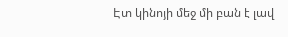Էտ կինոյի մեջ մի բան է լավ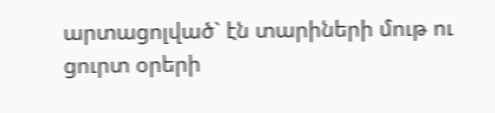արտացոլված` էն տարիների մութ ու ցուրտ օրերի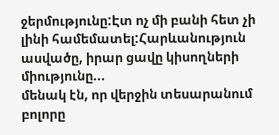ջերմությունը:Էտ ոչ մի բանի հետ չի լինի համեմատել:Հարևանություն ասվածը, իրար ցավը կիսողների միությունը...
մենակ էն, որ վերջին տեսարանում բոլորը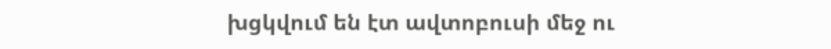խցկվում են էտ ավտոբուսի մեջ ու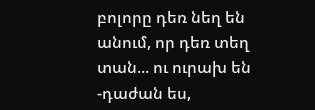բոլորը դեռ նեղ են անում, որ դեռ տեղ տան... ու ուրախ են
-դաժան ես,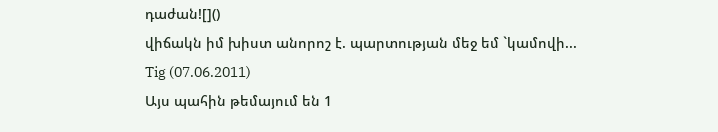դաժան![]()
վիճակն իմ խիստ անորոշ է. պարտության մեջ եմ `կամովի...
Tig (07.06.2011)
Այս պահին թեմայում են 1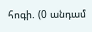հոգի. (0 անդամ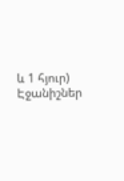և 1 հյուր)
Էջանիշներ